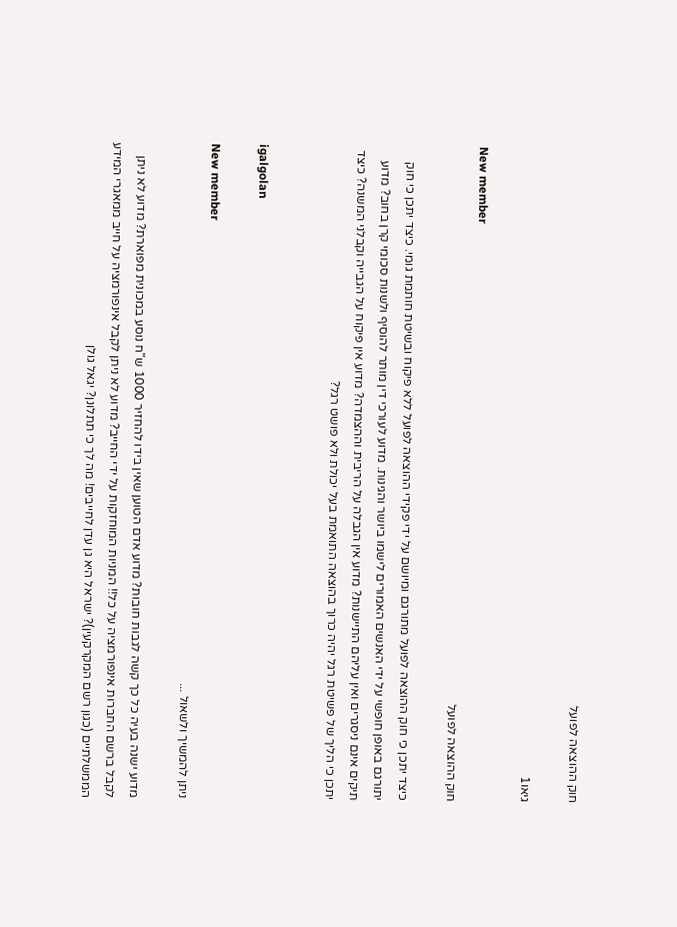חוק ההוצאה לפועל

גיאו1

New member
חוק ההוצאה לפועל

כיצד יתכן כי חוק ההוצאה לפועל מתורגם ומיושם על ידי פקידי ההוצאה לפועל ללא פיקוח ובשיטת חותמת גומי. כיצד יתכן כי חוק יתורגם באופן חופשי על ידי האנשים האמורים לישמו ביושר והגינות. מדוע לעורכי דין מותר להוסיף ולשנות סכומי קרן בחוב? מדוע תיקים אינם ניסגרים ואין עליהם התיישנות? מדוע אין הגבלה על הריבית וההצמדה? מדוע אין פיקוח על הגבייה וקבלני המשנה? כיצד יתכן כי הליך של פשיטת רגל יהיה כרוך בהוצאה התואמת בעל יכולת ולא פושט רגל?


igalgolan

New member
ניתן להמשיך ולשאול ...

מדוע ישנה בעיה כל כך קשה לגבות חובות? מדוע אדם הטוען שאין בידו להחזיר 1000 ש"ח נוסע במכונית מפוארת? מדוע לא ניתן לקבל ברשם החברות אינפורמציה על כל!! המניות המוחזקות על ידי החייב? מדוע לא ניתן לקבל אינפורמציה על חייב ממאגרי המידע הממשלתיים (כגון רשם המקרקעין)? ישראל היא גן עדן לחייבים! מה לך כי תתלונן? יגאל גולן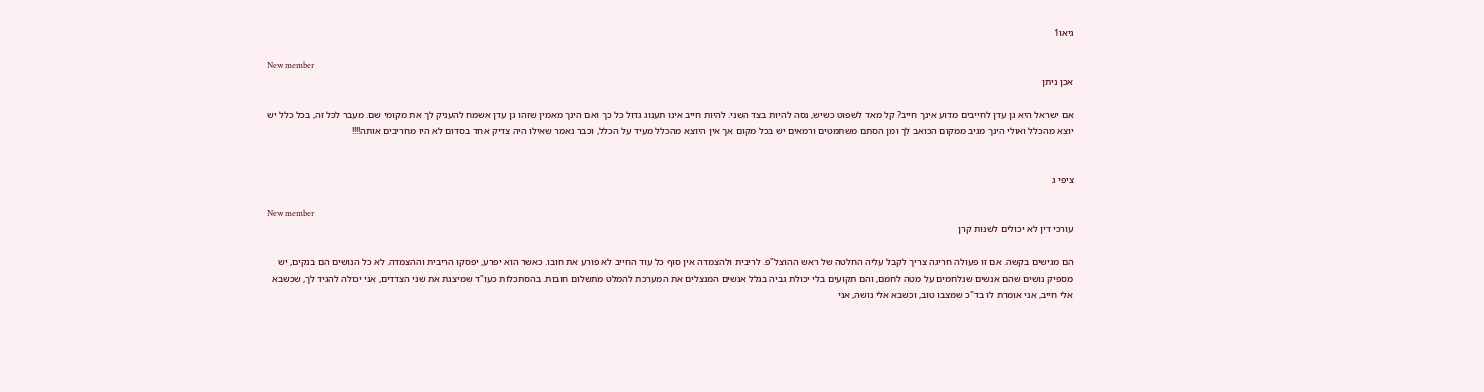גיאו1

New member
אכן ניתן

אם ישראל היא גן עדן לחייבים מדוע אינך חייב? קל מאד לשפוט כשיש, נסה להיות בצד השני. להיות חייב אינו תענוג גדול כל כך ואם הינך מאמין שזהו גן עדן אשמח להעניק לך את מקומי שם. מעבר לכל זה, בכל כלל יש יוצא מהכלל ואולי הינך מגיב ממקום הכואב לך ומן הסתם משתמטים ורמאים יש בכל מקום אך אין היוצא מהכלל מעיד על הכלל, וכבר נאמר שאילו היה צדיק אחד בסדום לא היו מחריבים אותה!!!!


ציפי ג

New member
עורכי דין לא יכולים לשנות קרן

הם מגישים בקשה. אם זו פעולה חריגה צריך לקבל עליה החלטה של ראש ההוצל"פ. לריבית ולהצמדה אין סוף כל עוד החייב לא פורע את חובו. כאשר הוא יפרע, יפסקו הריבית וההצמדה. לא כל הנושים הם בנקים, יש מספיק נושים שהם אנשים שנלחמים על מטה לחמם, והם תקועים בלי יכולת גביה בגלל אנשים המנצלים את המערכת להמלט מתשלום חובות. בהסתכלות כעו"ד שמיצגת את שני הצדדים, אני יכולה להגיד לך, שכשבא אלי חייב, אני אומרת לו בד"כ שמצבו טוב, וכשבא אלי נושה, אני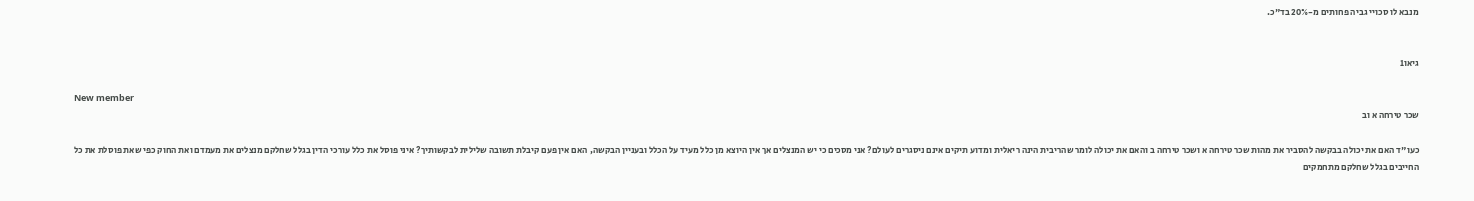מנבא לו סכויי גביה פחותים מ-20% בד"כ.


גיאו1

New member
שכר טירחה א וב

כעו"ד האם את יכולה בבקשה להסביר את מהות שכר טירחה א ושכר טירחה ב והאם את יכולה לומר שהריבית הינה ריאלית ומדוע תיקים אינם ניסגרים לעולם? אני מסכים כי יש המנצלים אך אין היוצא מן כלל מעיד על הכלל ובעניין הבקשה, האם אין פעם קיבלת תשובה שלילית לבקשותיך? איני פוסל את כלל עורכי הדין בגלל שחלקם מנצלים את מעמדם ואת החוק כפי שאת פוסלת את כל החייבים בגלל שחלקם מתחמקים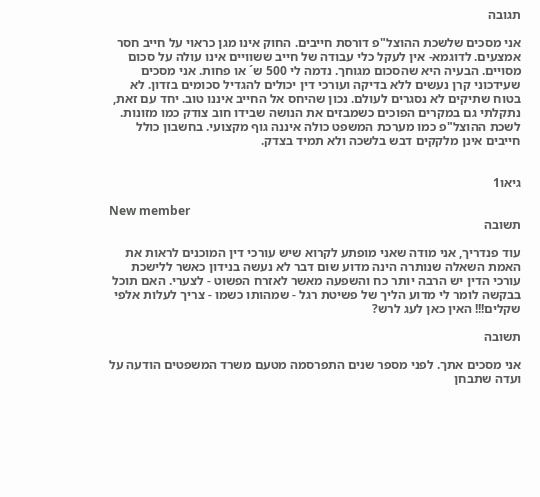תגובה

אני מסכים שלשכת ההוצל"פ דורסת חייבים. החוק אינו מגן כראוי על חייב חסר אמצעים. לדוגמא- אין לעקל כלי עבודה של חייב ששוויים אינו עולה על סכום מסויים. הבעיה היא שהסכום מגוחך. נדמה לי 500 ש´ או פחות. אני מסכים שעידכוני קרן נעשים ללא בדיקה ועורכי דין יכולים להגדיל סכומים בזדון. לא בטוח שתיקים לא נסגרים לעולם. נכון שהיחס אל החייב איננו טוב. יחד עם זאת, נתקלתי גם במקרים הפוכים כשמבזים את הנושה שבידו חוב צודק כמו מזונות. לשכת ההוצל"פ כמו מערכת המשפט כולה איננה גוף מקצועי. בחשבון כולל חייבים אינן מלקקים דבש בלשכה ולא תמיד בצדק.


גיאו1

New member
תשובה

עוד פנדריך, אני מודה שאני מופתע לקרוא שיש עורכי דין המוכנים לראות את האמת השאלה שנותרה הינה מדוע שום דבר לא נעשה בנידון כאשר ללישכת עורכי הדין יש הרבה יותר כח והשפעה מאשר לאזרח הפשוט - לצערי. האם תוכל בבקשה לומר לי מדוע הליך של פשיטת רגל - שמהותו כשמו - צריך לעלות אלפי שקלים!!! האין כאן לעג לרש?

תשובה

אני מסכים אתך. לפני מספר שנים התפרסמה מטעם משרד המשפטים הודעה על ועדה שתבחן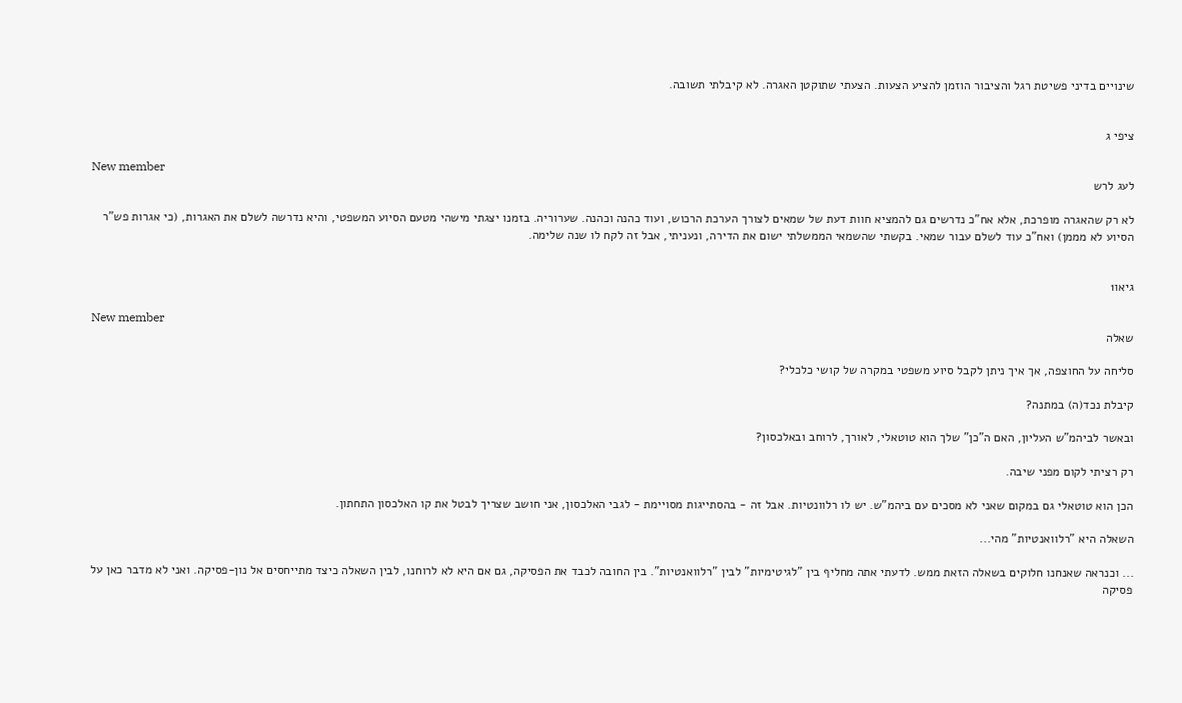שינויים בדיני פשיטת רגל והציבור הוזמן להציע הצעות. הצעתי שתוקטן האגרה. לא קיבלתי תשובה.


ציפי ג

New member
לעג לרש

לא רק שהאגרה מופרכת, אלא אח"כ נדרשים גם להמציא חוות דעת של שמאים לצורך הערכת הרכוש, ועוד כהנה וכהנה. שערוריה. בזמנו יצגתי מישהי מטעם הסיוע המשפטי, והיא נדרשה לשלם את האגרות, (כי אגרות פש"ר הסיוע לא מממן) ואח"כ עוד לשלם עבור שמאי. בקשתי שהשמאי הממשלתי ישום את הדירה, ונעניתי, אבל זה לקח לו שנה שלימה.


גיאו1

New member
שאלה

סליחה על החוצפה, אך איך ניתן לקבל סיוע משפטי במקרה של קושי כלכלי?

קיבלת נכד(ה) במתנה?

ובאשר לביהמ"ש העליון, האם ה"כן" שלך הוא טוטאלי, לאורך, לרוחב ובאלכסון?

רק רציתי לקום מפני שיבה.

הכן הוא טוטאלי גם במקום שאני לא מסכים עם ביהמ"ש. יש לו רלוונטיות. אבל זה - בהסתייגות מסויימת - לגבי האלכסון, אני חושב שצריך לבטל את קו האלכסון התחתון.

השאלה היא "רלוואנטיות" מהי...

... וכנראה שאנחנו חלוקים בשאלה הזאת ממש. לדעתי אתה מחליף בין "לגיטימיות" לבין "רלוואנטיות". בין החובה לכבד את הפסיקה, גם אם היא לא לרוחנו, לבין השאלה כיצד מתייחסים אל נון-פסיקה. ואני לא מדבר כאן על פסיקה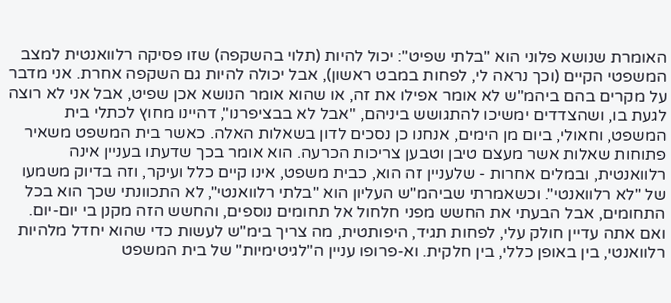האומרת שנושא פלוני הוא "בלתי שפיט": יכול להיות (תלוי בהשקפה) שזו פסיקה רלוואנטית למצב המשפטי הקיים (וכך נראה לי, לפחות במבט ראשון), אבל יכולה להיות גם השקפה אחרת. אני מדבר על מקרים בהם ביהמ"ש לא אומר אפילו את זה, או שהוא אומר הנושא אכן שפיט, אבל אני לא רוצה לגעת בו, ושהצדדים ימשיכו להתגושש ביניהם, "אבל לא בבציפרנו", דהיינו מחוץ לכתלי בית המשפט, וחאולי, ביום מן הימים, אנחנו כן נסכים לדון בשאלות האלה. כאשר בית המשפט משאיר פתוחות שאלות אשר מעצם טיבן וטבען צריכות הכרעה. הוא אומר בכך שדעתו בעניין אינה רלוואנטית, ובמלים אחרות - שלעניין זה הוא, כבית משפט, אינו קיים כלל ועיקר, וזה בדיוק משמעו של "לא רלוואנטי". וכשאמרתי שביהמ"ש העליון הוא "בלתי רלוואנטי", לא התכוונתי שכך הוא בכל התחומים, אבל הבעתי את החשש מפני חלחול אל תחומים נוספים, והחשש הזה מקנן בי יום-יום. ואם אתה עדיין חולק עלי, לפחות תגיד, היפותטית, מה צריך בימ"ש לעשות כדי שהוא יחדל מלהיות רלוואנטי, בין באופן כללי, בין חלקית. וא-פרופו עניין ה"לגיטימיות" של בית המשפט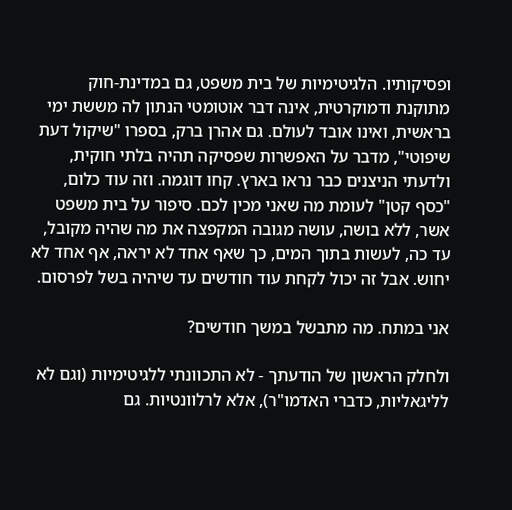ופסיקותיו. הלגיטימיות של בית משפט, גם במדינת-חוק מתוקנת ודמוקרטית, אינה דבר אוטומטי הנתון לה מששת ימי בראשית, ואינו אובד לעולם. גם אהרן ברק, בספרו "שיקול דעת שיפוטי", מדבר על האפשרות שפסיקה תהיה בלתי חוקית, ולדעתי הניצנים כבר נראו בארץ. קחו דוגמה. וזה עוד כלום, "כסף קטן" לעומת מה שאני מכין לכם. סיפור על בית משפט אשר, ללא בושה, עושה מגובה המקפצה את מה שהיה מקובל, עד כה, לעשות בתוך המים, כך שאף אחד לא יראה, אף אחד לא יחוש. אבל זה יכול לקחת עוד חודשים עד שיהיה בשל לפרסום.

אני במתח. מה מתבשל במשך חודשים?

ולחלק הראשון של הודעתך - לא התכוונתי ללגיטימיות (וגם לא לליגאליות, כדברי האדמו"ר), אלא לרלוונטיות. גם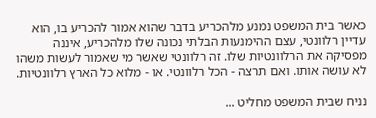כאשר בית המשפט נמנע מלהכריע בדבר שהוא אמור להכריע בו, הוא עדיין רלוונטי, עצם ההימנעות הבלתי נכונה שלו מלהכריע, איננה מפסיקה את הרלוונטיות שלו. זה רלוונטי שאשר מי שאמור לעשות משהו לא עושה אותו. ואם תרצה - הכל רלוונטי. או - מלוא כל הארץ רלוונטיות.

נניח שבית המשפט מחליט ...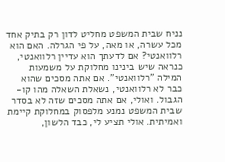נניח שבית המשפט מחליט לדון רק בתיק אחד מכל עשרה, או מאה, על פי הגרלה. האם הוא רלוואנטי? אם לדעתך הוא עדיין רלוואנטי, כנראה שיש בינינו מחלוקת על משמעות המילה "רלוואנטי". אם אתה מסכים שהוא כבר לא רלוואנטי, נשאלת השאלה מהו קו-הגבול. ואולי, אם אתה מסכים שזה לא בסדר שבית המשפט נמנע מלפסוק במחלוקת קיימת ואמיתית. אולי תציע לי, כבד הלשון,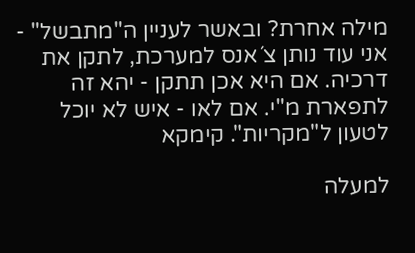מילה אחרת? ובאשר לעניין ה"מתבשל" - אני עוד נותן צ´אנס למערכת, לתקן את דרכיה. אם היא אכן תתקן - יהא זה לתפארת מ"י. אם לאו - איש לא יוכל לטעון ל"מקריות". קימקא

למעלה